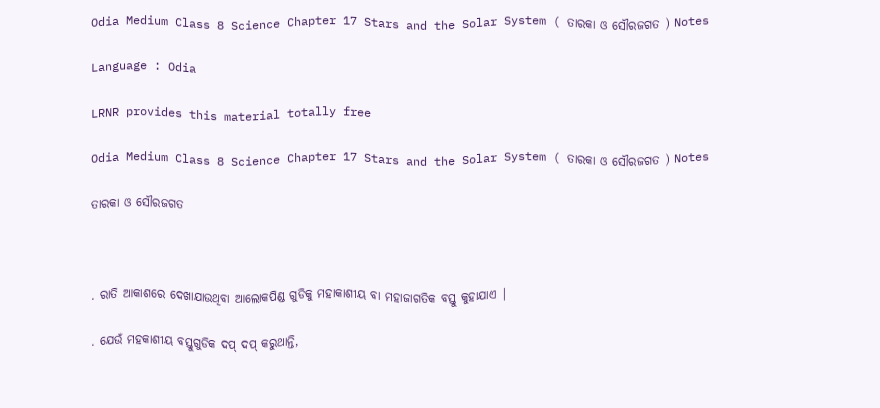Odia Medium Class 8 Science Chapter 17 Stars and the Solar System ( ତାରକା ଓ ସୌରଜଗତ ) Notes

Language : Odia

LRNR provides this material totally free

Odia Medium Class 8 Science Chapter 17 Stars and the Solar System ( ତାରକା ଓ ସୌରଜଗତ ) Notes

ତାରକା ଓ ସୌରଜଗତ



. ରାତି ଆକାଶରେ ଦେଖାଯାଉଥିବା ଆଲୋକପିଣ୍ଡ ଗୁଡିକୁ ମହାକାଶୀୟ ବା ମହାଜାଗତିକ ବସ୍ତୁ କୁହାଯାଏ |

. ଯେଉଁ ମହକାଶୀୟ ବସ୍ତୁଗୁଡିକ ଦପ୍ ଦପ୍ କରୁଥାନ୍ତି,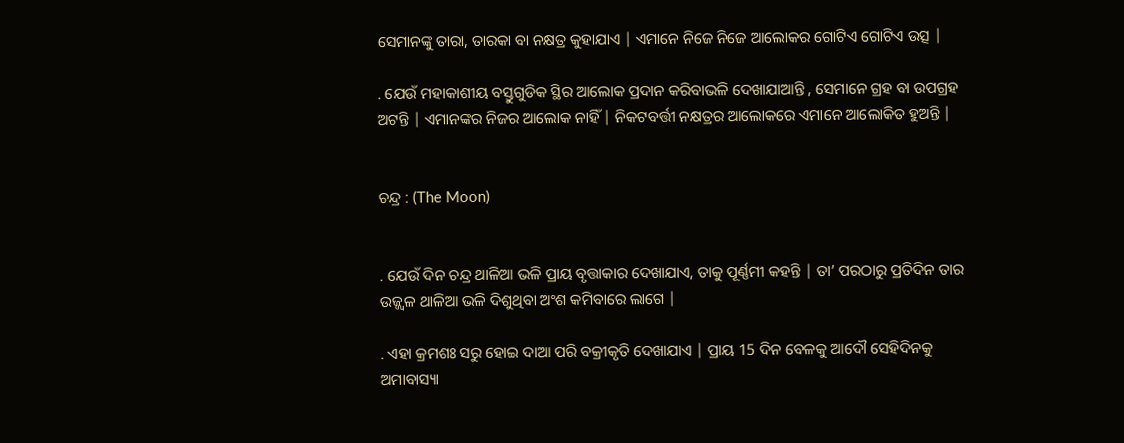ସେମାନଙ୍କୁ ତାରା, ତାରକା ବା ନକ୍ଷତ୍ର କୁହାଯାଏ | ଏମାନେ ନିଜେ ନିଜେ ଆଲୋକର ଗୋଟିଏ ଗୋଟିଏ ଉତ୍ସ |

. ଯେଉଁ ମହାକାଶୀୟ ବସ୍ତୁଗୁଡିକ ସ୍ଥିର ଆଲୋକ ପ୍ରଦାନ କରିବାଭଳି ଦେଖାଯାଆନ୍ତି , ସେମାନେ ଗ୍ରହ ବା ଉପଗ୍ରହ ଅଟନ୍ତି | ଏମାନଙ୍କର ନିଜର ଆଲୋକ ନାହିଁ | ନିକଟବର୍ତ୍ତୀ ନକ୍ଷତ୍ରର ଆଲୋକରେ ଏମାନେ ଆଲୋକିତ ହୁଅନ୍ତି |


ଚନ୍ଦ୍ର : (The Moon)


. ଯେଉଁ ଦିନ ଚନ୍ଦ୍ର ଥାଳିଆ ଭଳି ପ୍ରାୟ ବୃତ୍ତାକାର ଦେଖାଯାଏ, ତାକୁ ପୂର୍ଣ୍ଣମୀ କହନ୍ତି | ତା’ ପରଠାରୁ ପ୍ରତିଦିନ ତାର ଉଜ୍ଜ୍ଵଳ ଥାଳିଆ ଭଳି ଦିଶୁଥିବା ଅଂଶ କମିବାରେ ଲାଗେ |

. ଏହା କ୍ରମଶଃ ସରୁ ହୋଇ ଦାଆ ପରି ବକ୍ରୀକୃତି ଦେଖାଯାଏ | ପ୍ରାୟ 15 ଦିନ ବେଳକୁ ଆଦୌ ସେହିଦିନକୁ ଅମାବାସ୍ୟା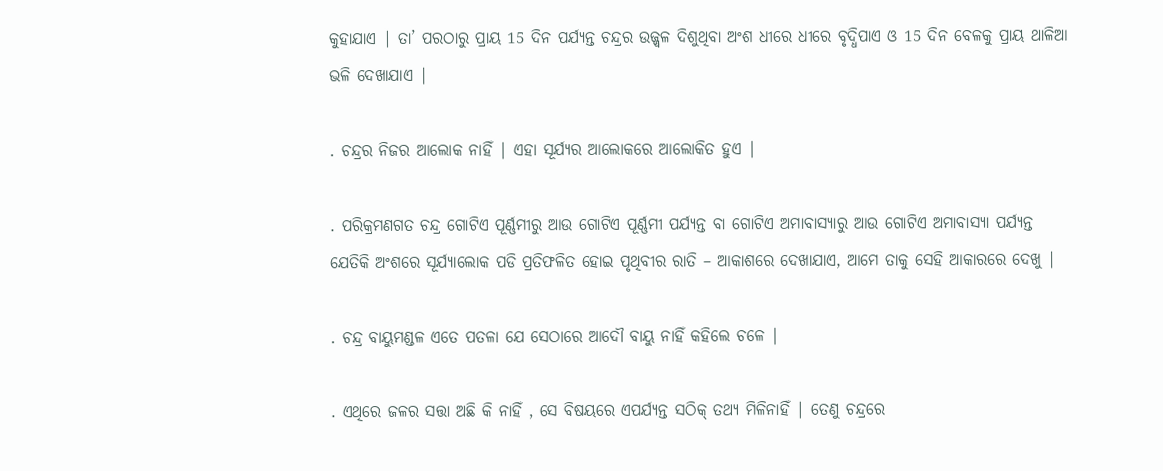କୁହାଯାଏ | ତା’ ପରଠାରୁ ପ୍ରାୟ 15 ଦିନ ପର୍ଯ୍ୟନ୍ତ ଚନ୍ଦ୍ରର ଉଜ୍ଜ୍ଵଳ ଦିଶୁଥିବା ଅଂଶ ଧୀରେ ଧୀରେ ବୃଦ୍ଧିପାଏ ଓ 15 ଦିନ ବେଳକୁ ପ୍ରାୟ ଥାଳିଆ ଭଳି ଦେଖାଯାଏ |

. ଚନ୍ଦ୍ରର ନିଜର ଆଲୋକ ନାହିଁ | ଏହା ସୂର୍ଯ୍ୟର ଆଲୋକରେ ଆଲୋକିତ ହୁଏ |

. ପରିକ୍ରମଣଗତ ଚନ୍ଦ୍ର ଗୋଟିଏ ପୂର୍ଣ୍ଣମୀରୁ ଆଉ ଗୋଟିଏ ପୂର୍ଣ୍ଣମୀ ପର୍ଯ୍ୟନ୍ତ ବା ଗୋଟିଏ ଅମାବାସ୍ୟାରୁ ଆଉ ଗୋଟିଏ ଅମାବାସ୍ୟା ପର୍ଯ୍ୟନ୍ତ ଯେତିକି ଅଂଶରେ ସୂର୍ଯ୍ୟାଲୋକ ପଡି ପ୍ରତିଫଳିତ ହୋଇ ପୃଥିବୀର ରାତି – ଆକାଶରେ ଦେଖାଯାଏ, ଆମେ ତାକୁ ସେହି ଆକାରରେ ଦେଖୁ |

. ଚନ୍ଦ୍ର ବାୟୁମଣ୍ଡଳ ଏତେ ପତଳା ଯେ ସେଠାରେ ଆଦୌ ବାୟୁ ନାହିଁ କହିଲେ ଚଳେ |

. ଏଥିରେ ଜଳର ସତ୍ତା ଅଛି କି ନାହିଁ , ସେ ବିଷୟରେ ଏପର୍ଯ୍ୟନ୍ତ ସଠିକ୍ ତଥ୍ୟ ମିଳିନାହିଁ | ତେଣୁ ଚନ୍ଦ୍ରରେ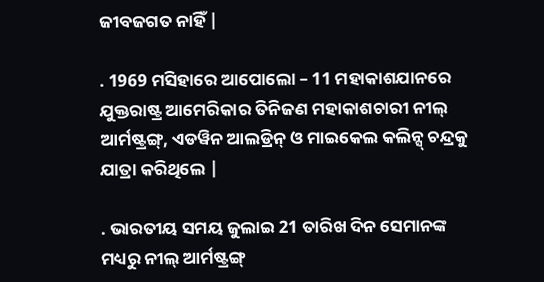ଜୀବଜଗତ ନାହିଁ |

. 1969 ମସିହାରେ ଆପୋଲୋ – 11 ମହାକାଶଯାନରେ ଯୁକ୍ତରାଷ୍ଟ୍ର ଆମେରିକାର ତିନିଜଣ ମହାକାଶଚାରୀ ନୀଲ୍ ଆର୍ମଷ୍ଟ୍ରଙ୍ଗ୍, ଏଡୱିନ ଆଲଡ୍ରିନ୍ ଓ ମାଇକେଲ କଲିନ୍ସ୍ ଚନ୍ଦ୍ରକୁ ଯାତ୍ରା କରିଥିଲେ |

. ଭାରତୀୟ ସମୟ ଜୁଲାଇ 21 ତାରିଖ ଦିନ ସେମାନଙ୍କ ମଧ୍ୟରୁ ନୀଲ୍ ଆର୍ମଷ୍ଟ୍ରଙ୍ଗ୍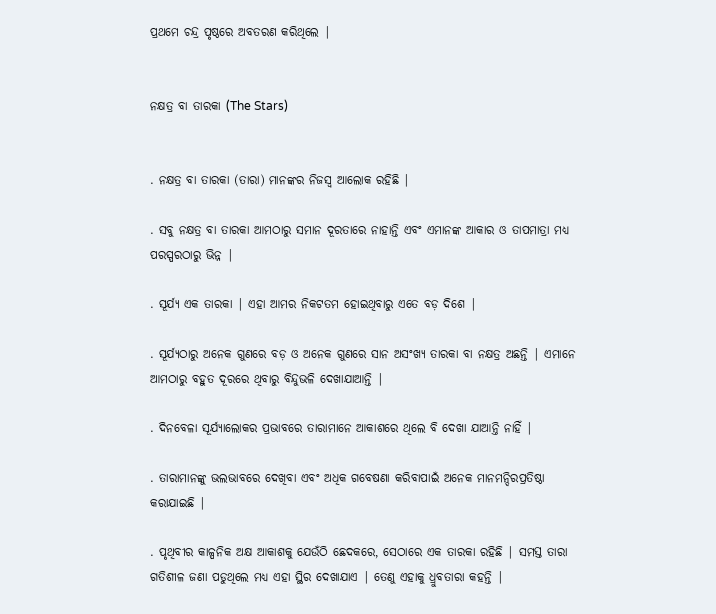ପ୍ରଥମେ ଚନ୍ଦ୍ର ପୃଷ୍ଠରେ ଅବତରଣ କରିଥିଲେ |


ନକ୍ଷତ୍ର ବା ତାରକା (The Stars)


. ନକ୍ଷତ୍ର ବା ତାରକା (ତାରା) ମାନଙ୍କର ନିଜସ୍ଵ ଆଲୋକ ରହିଛି |

. ସବୁ ନକ୍ଷତ୍ର ବା ତାରକା ଆମଠାରୁ ସମାନ ଦୂରତାରେ ନାହାନ୍ତି ଏବଂ ଏମାନଙ୍କ ଆକାର ଓ ତାପମାତ୍ରା ମଧ୍ୟ ପରସ୍ପରଠାରୁ ଭିନ୍ନ |

. ସୂର୍ଯ୍ୟ ଏକ ତାରକା | ଏହା ଆମର ନିକଟତମ ହୋଇଥିବାରୁ ଏତେ ବଡ଼ ଦିଶେ |

. ସୂର୍ଯ୍ୟଠାରୁ ଅନେକ ଗୁଣରେ ବଡ଼ ଓ ଅନେକ ଗୁଣରେ ସାନ ଅସଂଖ୍ୟ ତାରକା ବା ନକ୍ଷତ୍ର ଅଛନ୍ତି | ଏମାନେ ଆମଠାରୁ ବହୁତ ଦୂରରେ ଥିବାରୁ ବିନ୍ଦୁଭଳି ଦେଖାଯାଆନ୍ତି |

. ଦିନବେଳା ସୂର୍ଯ୍ୟାଲୋକର ପ୍ରଭାବରେ ତାରାମାନେ ଆକାଶରେ ଥିଲେ ବି ଦେଖା ଯାଆନ୍ତି ନାହିଁ |

. ତାରାମାନଙ୍କୁ ଭଲଭାବରେ ଦେଖିବା ଏବଂ ଅଧିକ ଗବେଷଣା କରିବାପାଇଁ ଅନେକ ମାନମନ୍ଦିରପ୍ରତିଷ୍ଠା କରାଯାଇଛି |

. ପୃଥିବୀର କାଳ୍ପନିକ ଅକ୍ଷ ଆକାଶକୁ ଯେଉଁଠି ଛେଦକରେ, ସେଠାରେ ଏକ ତାରକା ରହିଛି | ସମସ୍ତ ତାରା ଗତିଶୀଳ ଜଣା ପଡୁଥିଲେ ମଧ୍ୟ ଏହା ସ୍ଥିର ଦେଖାଯାଏ | ତେଣୁ ଏହାକୁ ଧ୍ରୁବତାରା କହନ୍ତି |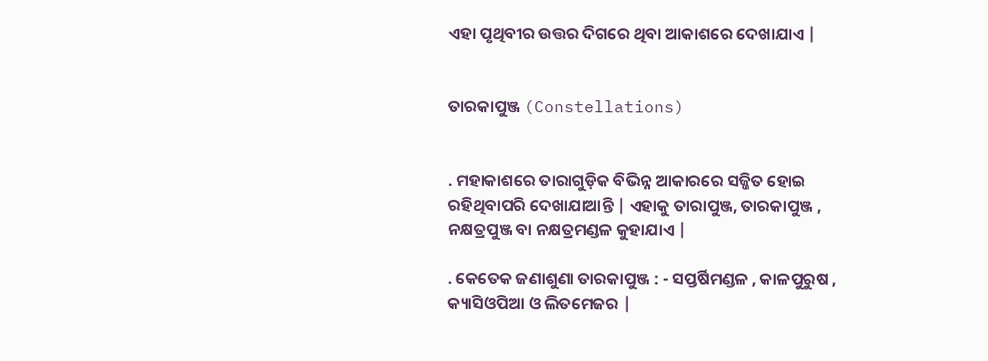ଏହା ପୃଥିବୀର ଉତ୍ତର ଦିଗରେ ଥିବା ଆକାଶରେ ଦେଖାଯାଏ |


ତାରକାପୁଞ୍ଜ (Constellations)


. ମହାକାଶରେ ତାରାଗୁଡ଼ିକ ବିଭିନ୍ନ ଆକାରରେ ସଜ୍ଜିତ ହୋଇ ରହିଥିବାପରି ଦେଖାଯାଆନ୍ତି | ଏହାକୁ ତାରାପୁଞ୍ଜ, ତାରକାପୁଞ୍ଜ , ନକ୍ଷତ୍ରପୁଞ୍ଜ ବା ନକ୍ଷତ୍ରମଣ୍ଡଳ କୁହାଯାଏ |

. କେତେକ ଜଣାଶୁଣା ତାରକାପୁଞ୍ଜ : - ସପ୍ତର୍ଷିମଣ୍ଡଳ , କାଳପୁରୁଷ , କ୍ୟାସିଓପିଆ ଓ ଲିତମେଜର |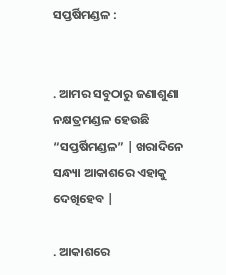ସପ୍ତର୍ଷିମଣ୍ଡଳ :


. ଆମର ସବୁଠାରୁ ଜଣାଶୁଣା ନକ୍ଷତ୍ରମଣ୍ଡଳ ହେଉଛି “ସପ୍ତର୍ଷିମଣ୍ଡଳ” | ଖରାଦିନେ ସନ୍ଧ୍ୟା ଆକାଶରେ ଏହାକୁ ଦେଖିହେବ |

. ଆକାଶରେ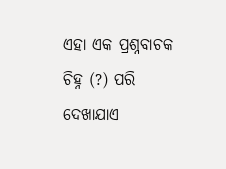ଏହା ଏକ ପ୍ରଶ୍ନବାଚକ ଚିହ୍ନ (?) ପରି ଦେଖାଯାଏ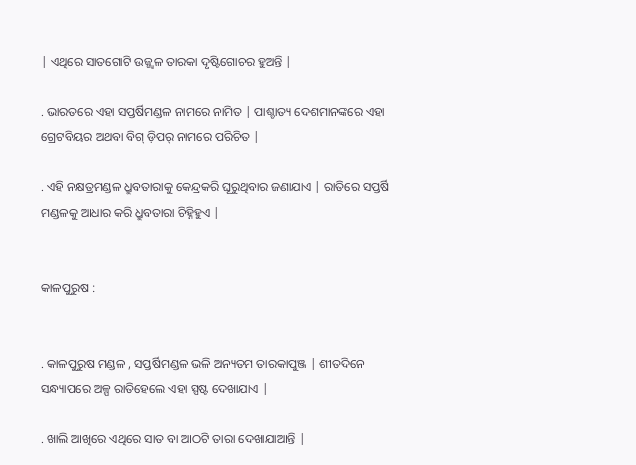| ଏଥିରେ ସାତଗୋଟି ଉଜ୍ଜ୍ଵଳ ତାରକା ଦୃଷ୍ଟିଗୋଚର ହୁଅନ୍ତି |

. ଭାରତରେ ଏହା ସପ୍ତର୍ଷିମଣ୍ଡଳ ନାମରେ ନାମିତ | ପାଶ୍ଚାତ୍ୟ ଦେଶମାନଙ୍କରେ ଏହା ଗ୍ରେଟବିୟର ଅଥବା ବିଗ୍ ଡ଼ିପର୍ ନାମରେ ପରିଚିତ |

. ଏହି ନକ୍ଷତ୍ରମଣ୍ଡଳ ଧ୍ରୁବତାରାକୁ କେନ୍ଦ୍ରକରି ଘୂରୁଥିବାର ଜଣାଯାଏ | ରାତିରେ ସପ୍ତର୍ଷି ମଣ୍ଡଳକୁ ଆଧାର କରି ଧ୍ରୁବତାରା ଚିହ୍ନିହୁଏ |


କାଳପୁରୁଷ :


. କାଳପୁରୁଷ ମଣ୍ଡଳ , ସପ୍ତର୍ଷିମଣ୍ଡଳ ଭଳି ଅନ୍ୟତମ ତାରକାପୁଞ୍ଜ | ଶୀତଦିନେ ସନ୍ଧ୍ୟାପରେ ଅଳ୍ପ ରାତିହେଲେ ଏହା ସ୍ପଷ୍ଟ ଦେଖାଯାଏ |

. ଖାଲି ଆଖିରେ ଏଥିରେ ସାତ ବା ଆଠଟି ତାରା ଦେଖାଯାଆନ୍ତି |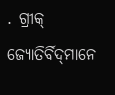. ଗ୍ରୀକ୍ ଜ୍ୟୋତିର୍ବିଦ୍‌ମାନେ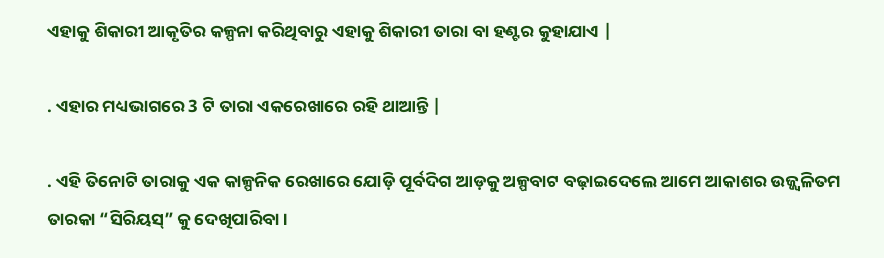ଏହାକୁ ଶିକାରୀ ଆକୃତିର କଳ୍ପନା କରିଥିବାରୁ ଏହାକୁ ଶିକାରୀ ତାରା ବା ହଣ୍ଟର କୁହାଯାଏ |

. ଏହାର ମଧ୍ୟଭାଗରେ 3 ଟି ତାରା ଏକରେଖାରେ ରହି ଥାଆନ୍ତି |

. ଏହି ତିନୋଟି ତାରାକୁ ଏକ କାଳ୍ପନିକ ରେଖାରେ ଯୋଡ଼ି ପୂର୍ବଦିଗ ଆଡ଼କୁ ଅଳ୍ପବାଟ ବଢ଼ାଇଦେଲେ ଆମେ ଆକାଶର ଉଜ୍ଜ୍ବଳିତମ ତାରକା “ସିରିୟସ୍” କୁ ଦେଖିପାରିବା ।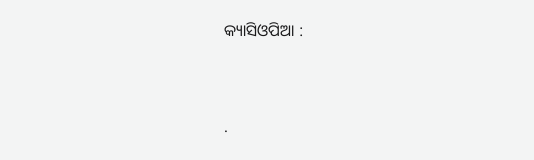କ୍ୟାସିଓପିଆ :


.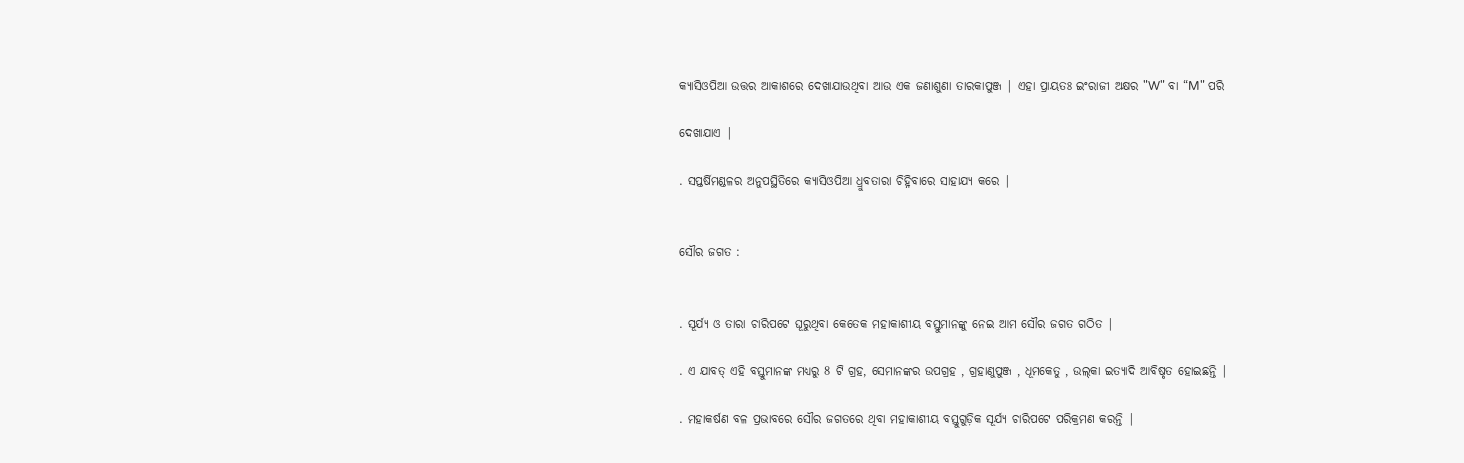କ୍ୟାସିଓପିଆ ଉତ୍ତର ଆକାଶରେ ଦେଖାଯାଉଥିବା ଆଉ ଏକ ଜଣାଶୁଣା ତାରକାପୁଞ୍ଜ | ଏହା ପ୍ରାୟତଃ ଇଂରାଜୀ ଅକ୍ଷର "W" ବା “M" ପରି

ଦେଖାଯାଏ |

. ସପ୍ତର୍ଷିମଣ୍ଡଳର ଅନୁପସ୍ଥିତିରେ କ୍ୟାସିଓପିଆ ଧ୍ରୁବତାରା ଚିହ୍ନିବାରେ ସାହାଯ୍ୟ କରେ |


ସୌର ଜଗତ :


. ସୂର୍ଯ୍ୟ ଓ ତାରା ଚାରିପଟେ ଘୂରୁଥିବା କେତେକ ମହାକାଶୀୟ ବସ୍ତୁମାନଙ୍କୁ ନେଇ ଆମ ସୌର ଜଗତ ଗଠିତ |

. ଏ ଯାବତ୍ ଏହି ବସ୍ତୁମାନଙ୍କ ମଧ୍ୟରୁ 8 ଟି ଗ୍ରହ, ସେମାନଙ୍କର ଉପଗ୍ରହ , ଗ୍ରହାଣୁପୁଞ୍ଜ , ଧୂମକେତୁ , ଉଲ୍‌କା ଇତ୍ୟାଦି ଆବିଷୃତ ହୋଇଛନ୍ତି |

. ମହାକର୍ଷଣ ବଳ ପ୍ରଭାବରେ ସୌର ଜଗତରେ ଥିବା ମହାକାଶୀୟ ବସ୍ତୁଗୁଡ଼ିକ ସୂର୍ଯ୍ୟ ଚାରିପଟେ ପରିକ୍ରମଣ କରନ୍ତି |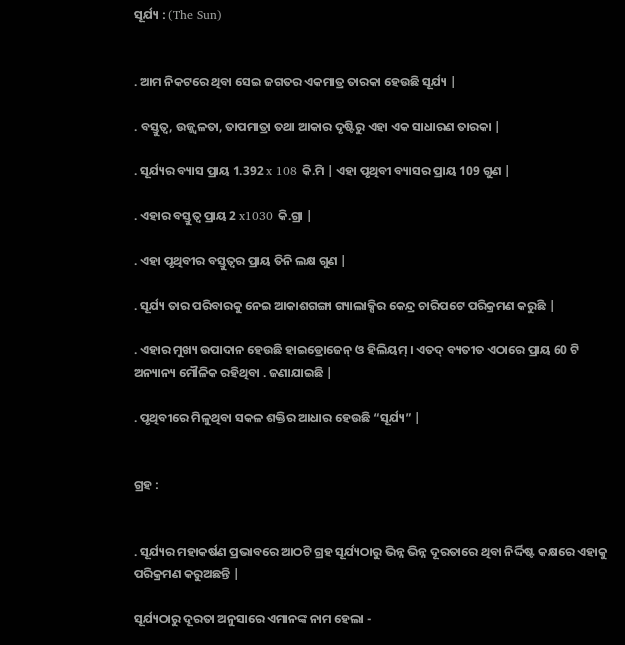ସୂର୍ଯ୍ୟ : (The Sun)


. ଆମ ନିକଟରେ ଥିବା ସେଇ ଜଗତର ଏକମାତ୍ର ତାରକା ହେଉଛି ସୂର୍ଯ୍ୟ |

. ବସ୍ତୁତ୍ଵ, ଉଜ୍ଜ୍ଵଳତା, ତାପମାତ୍ରା ତଥା ଆକାର ଦୃଷ୍ଟିରୁ ଏହା ଏକ ସାଧାରଣ ତାରକା |

. ସୂର୍ଯ୍ୟର ବ୍ୟାସ ପ୍ରାୟ 1.392 x 108 କି.ମି | ଏହା ପୃଥିବୀ ବ୍ୟାସର ପ୍ରାୟ 109 ଗୁଣ |

. ଏହାର ବସ୍ତୁତ୍ଵ ପ୍ରାୟ 2 x1030 କି.ଗ୍ରା |

. ଏହା ପୃଥିବୀର ବସ୍ତୁତ୍ଵର ପ୍ରାୟ ତିନି ଲକ୍ଷ ଗୁଣ |

. ସୂର୍ଯ୍ୟ ତାର ପରିବାରକୁ ନେଇ ଆକାଶଗଙ୍ଗା ଗ୍ୟାଲାକ୍ସିର କେନ୍ଦ୍ର ଚାରିପଟେ ପରିକ୍ରମଣ କରୁଛି |

. ଏହାର ମୁଖ୍ୟ ଉପାଦାନ ହେଉଛି ହାଇଡ୍ରୋଜେନ୍ ଓ ହିଲିୟମ୍ । ଏତଦ୍ ବ୍ୟତୀତ ଏଠାରେ ପ୍ରାୟ 60 ଟି ଅନ୍ୟାନ୍ୟ ମୌଳିକ ରହିଥିବା . ଜଣାଯାଇଛି |

. ପୃଥିବୀରେ ମିଳୁଥିବା ସକଳ ଶକ୍ତିର ଆଧାର ହେଉଛି “ସୂର୍ଯ୍ୟ” |


ଗ୍ରହ :


. ସୂର୍ଯ୍ୟର ମହାକର୍ଷଣ ପ୍ରଭାବରେ ଆଠଟି ଗ୍ରହ ସୂର୍ଯ୍ୟଠାରୁ ଭିନ୍ନ ଭିନ୍ନ ଦୂରତାରେ ଥିବା ନିର୍ଦ୍ଦିଷ୍ଟ କକ୍ଷରେ ଏହାକୁ ପରିକ୍ରମଣ କରୁଅଛନ୍ତି |

ସୂର୍ଯ୍ୟଠାରୁ ଦୂରତା ଅନୁସାରେ ଏମାନଙ୍କ ନାମ ହେଲା -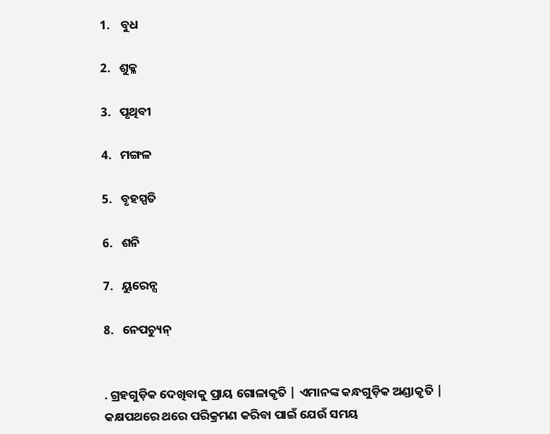1.    ବୁଧ

2.   ଶୁକ୍ଳ

3.   ପୃଥିବୀ

4.   ମଙ୍ଗଳ

5.   ବୃହସ୍ପତି

6.   ଶନି

7.   ୟୁରେନ୍ସ

8.   ନେପଚ୍ୟୁନ୍


. ଗ୍ରହଗୁଡ଼ିକ ଦେଖିବାକୁ ପ୍ରାୟ ଗୋଳାକୃତି | ଏମାନଙ୍କ କନ୍ଧଗୁଡ଼ିକ ଅଣ୍ଡାକୃତି | କକ୍ଷପଥରେ ଥରେ ପରିକ୍ରମଣ କରିବା ପାଇଁ ଯେଉଁ ସମୟ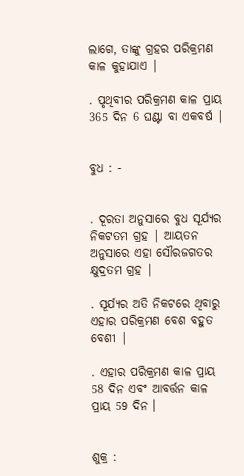ଲାଗେ, ତାଙ୍କୁ ଗ୍ରହର ପରିକ୍ରମଣ କାଳ କୁହାଯାଏ |

. ପୃଥିବୀର ପରିକ୍ରମଣ କାଳ ପ୍ରାୟ 365 ଦିନ 6 ଘଣ୍ଟା ବା ଏକବର୍ଷ |


ବୁଧ : -


. ଦୂରତା ଅନୁସାରେ ବୁଧ ସୂର୍ଯ୍ୟର ନିକଟତମ ଗ୍ରହ | ଆୟତନ ଅନୁସାରେ ଏହା ସୌରଜଗତର କ୍ଷୁଦ୍ରତମ ଗ୍ରହ |

. ସୂର୍ଯ୍ୟର ଅତି ନିକଟରେ ଥିବାରୁ ଏହାର ପରିକ୍ରମଣ ବେଶ ବହୁତ ବେଶୀ |

. ଏହାର ପରିକ୍ରମଣ କାଳ ପ୍ରାୟ 58 ଦିନ ଏବଂ ଆବର୍ତ୍ତନ କାଳ ପ୍ରାୟ 59 ଦିନ ।


ଶୁକ୍ର :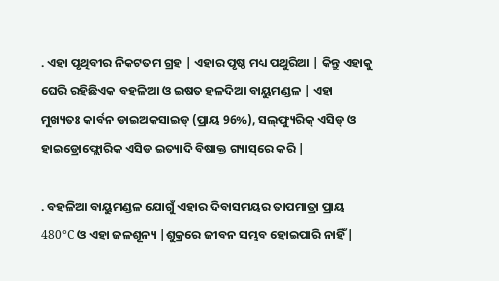. ଏହା ପୃଥିବୀର ନିକଟତମ ଗ୍ରହ | ଏହାର ପୃଷ୍ଠ ମଧ୍ୟ ପଥୁରିଆ | କିନ୍ତୁ ଏହାକୁ ଘେରି ରହିଛିଏକ ବହଳିଆ ଓ ଇଷତ ହଳଦିଆ ବାୟୁମଣ୍ଡଳ | ଏହା ମୁଖ୍ୟତଃ କାର୍ବନ ଡାଇଅକସାଇଡ୍ (ପ୍ରାୟ 96%), ସଲ୍‌ଫ୍ୟୁରିକ୍‌ ଏସିଡ୍ ଓ ହାଇଡ୍ରୋଫ୍ଲୋରିକ ଏସିଡ ଇତ୍ୟାଦି ବିଷାକ୍ତ ଗ୍ୟାସ୍‌ରେ କରି |

. ବହଳିଆ ବାୟୁମଣ୍ଡଳ ଯୋଗୁଁ ଏହାର ଦିବାସମୟର ତାପମାତ୍ରା ପ୍ରାୟ 480°C ଓ ଏହା ଜଳଶୂନ୍ୟ |ଶୁକ୍ରରେ ଜୀବନ ସମ୍ଭବ ହୋଇପାରି ନାହିଁ |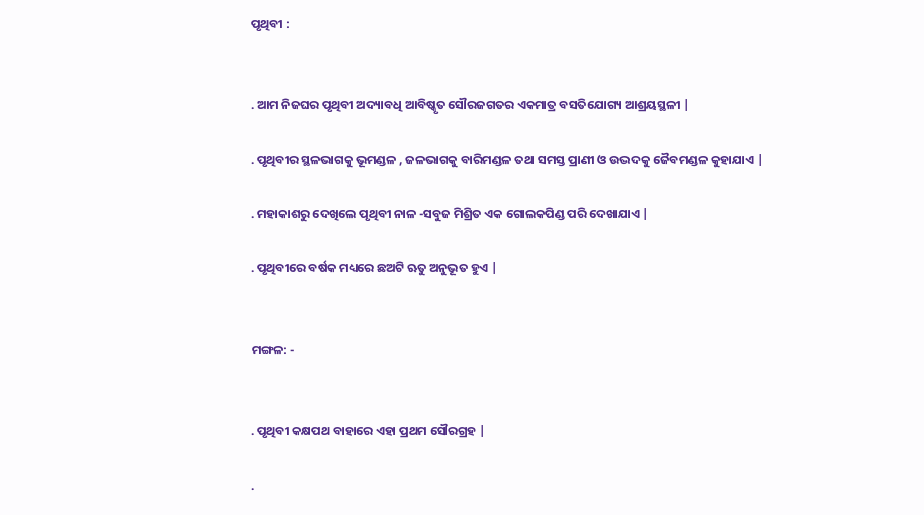ପୃଥିବୀ :


. ଆମ ନିଜଘର ପୃଥିବୀ ଅଦ୍ୟାବଧି ଆବିଷ୍କୃତ ସୌରଜଗତର ଏକମାତ୍ର ବସତିଯୋଗ୍ୟ ଆଶ୍ରୟସ୍ଥଳୀ |

. ପୃଥିବୀର ସ୍ଥଳଭାଗକୁ ଭୂମଣ୍ଡଳ , ଜଳଭାଗକୁ ବାରିମଣ୍ଡଳ ତଥା ସମସ୍ତ ପ୍ରାଣୀ ଓ ଉଦ୍ଭଦକୁ ଜୈବମଣ୍ଡଳ କୁହାଯାଏ |

. ମହାକାଶରୁ ଦେଖିଲେ ପୃଥିବୀ ନାଳ -ସବୁଜ ମିଶ୍ରିତ ଏକ ଗୋଲକପିଣ୍ଡ ପରି ଦେଖାଯାଏ |

. ପୃଥିବୀରେ ବର୍ଷକ ମଧ୍ୟରେ ଛଅଟି ଋତୁ ଅନୁଭୂତ ହୁଏ |


ମଙ୍ଗଳ: -


. ପୃଥିବୀ କକ୍ଷପଥ ବାହାରେ ଏହା ପ୍ରଥମ ସୌରଗ୍ରହ |

.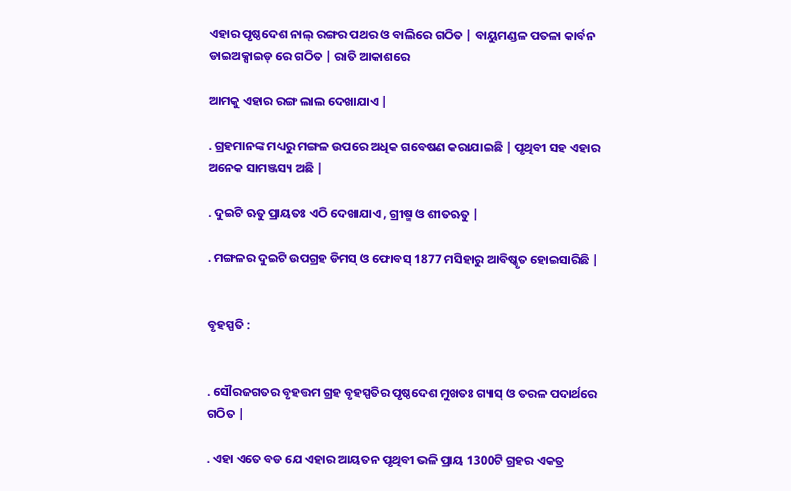ଏହାର ପୃଷ୍ଠଦେଶ ନାଲ୍ ରଙ୍ଗର ପଥର ଓ ବାଲିରେ ଗଠିତ | ବାୟୁମଣ୍ଡଳ ପତଳା କାର୍ବନ ଡାଇଅକ୍ସାଇଡ୍ ରେ ଗଠିତ | ରାତି ଆକାଶରେ

ଆମକୁ ଏହାର ରଙ୍ଗ ଲାଲ ଦେଖାଯାଏ |

. ଗ୍ରହମାନଙ୍କ ମଧ୍ୟରୁ ମଙ୍ଗଳ ଉପରେ ଅଧିକ ଗବେଷଣ କରାଯାଇଛି | ପୃଥିବୀ ସହ ଏହାର ଅନେକ ସାମଞ୍ଜସ୍ୟ ଅଛି |

. ଦୁଇଟି ଋତୁ ପ୍ରାୟତଃ ଏଠି ଦେଖାଯାଏ , ଗ୍ରୀଷ୍ମ ଓ ଶୀତଋତୁ |

. ମଙ୍ଗଳର ଦୁଇଟି ଉପଗ୍ରହ ଡିମସ୍ ଓ ଫୋବସ୍ 1877 ମସିହାରୁ ଆବିଷ୍କୃତ ହୋଇସାରିଛି |


ବୃହସ୍ପତି :


. ସୌରଜଗତର ବୃହତ୍ତମ ଗ୍ରହ ବୃହସ୍ପତିର ପୃଷ୍ଠଦେଶ ମୁଖତଃ ଗ୍ୟାସ୍ ଓ ତରଳ ପଦାର୍ଥରେ ଗଠିତ |

. ଏହା ଏତେ ବଡ ଯେ ଏହାର ଆୟତନ ପୃଥିବୀ ଭଳି ପ୍ରାୟ 1300ଟି ଗ୍ରହର ଏକତ୍ର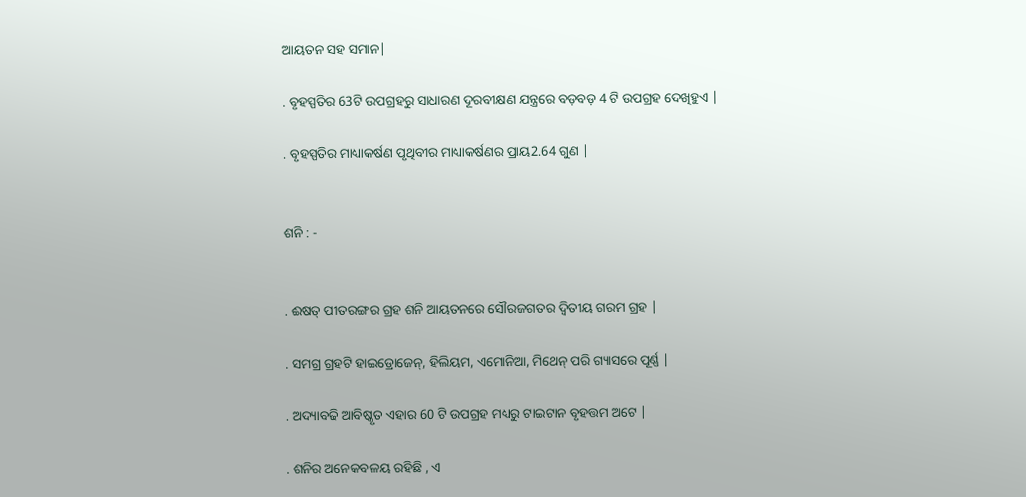ଆୟତନ ସହ ସମାନ|

. ବୃହସ୍ପତିର 63ଟି ଉପଗ୍ରହରୁ ସାଧାରଣ ଦୂରବୀକ୍ଷଣ ଯନ୍ତ୍ରରେ ବଡ଼ବଡ଼ 4 ଟି ଉପଗ୍ରହ ଦେଖିହୁଏ |

. ବୃହସ୍ପତିର ମାଧ୍ୟାକର୍ଷଣ ପୃଥିବୀର ମାଧ୍ୟାକର୍ଷଣର ପ୍ରାୟ2.64 ଗୁଣ |


ଶନି : -


. ଈଷତ୍ ପୀତରଙ୍ଗର ଗ୍ରହ ଶନି ଆୟତନରେ ସୌରଜଗତର ଦ୍ଵିତୀୟ ଗରମ ଗ୍ରହ |

. ସମଗ୍ର ଗ୍ରହଟି ହାଇଡ୍ରୋଜେନ୍, ହିଲିୟମ, ଏମୋନିଆ, ମିଥେନ୍ ପରି ଗ୍ୟାସରେ ପୂର୍ଣ୍ଣ |

. ଅଦ୍ୟାବଢି ଆବିଷ୍କୃତ ଏହାର 60 ଟି ଉପଗ୍ରହ ମଧ୍ୟରୁ ଟାଇଟାନ ବୃହତ୍ତମ ଅଟେ |

. ଶନିର ଅନେକବଳୟ ରହିଛି , ଏ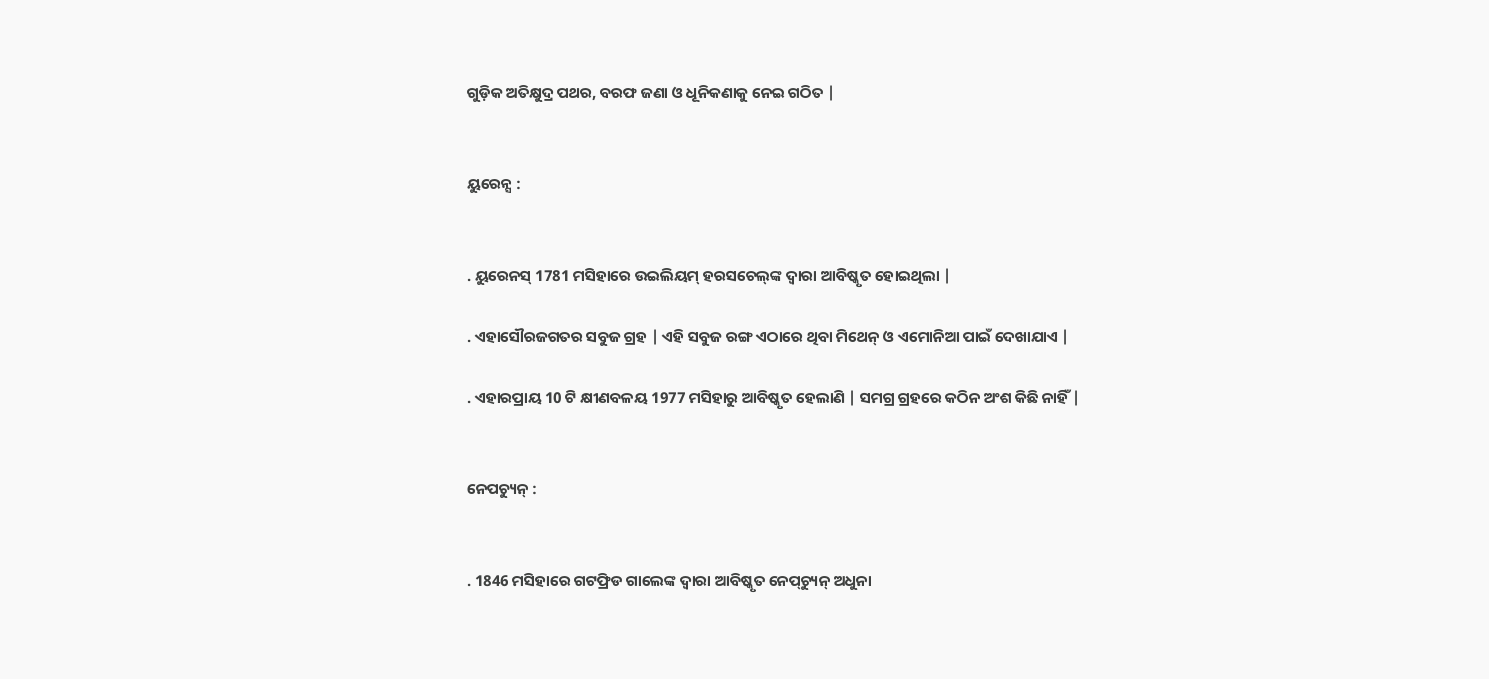ଗୁଡ଼ିକ ଅତିକ୍ଷୁଦ୍ର ପଥର, ବରଫ ଜଣା ଓ ଧୂନିକଣାକୁ ନେଇ ଗଠିତ |


ୟୁରେନ୍ସ :


. ୟୁରେନସ୍ 1781 ମସିହାରେ ଉଇଲିୟମ୍ ହରସଚେଲ୍‌ଙ୍କ ଦ୍ଵାରା ଆବିଷ୍କୃତ ହୋଇଥିଲା |

. ଏହାସୌରଜଗତର ସବୁଜ ଗ୍ରହ | ଏହି ସବୁଜ ରଙ୍ଗ ଏଠାରେ ଥିବା ମିଥେନ୍ ଓ ଏମୋନିଆ ପାଇଁ ଦେଖାଯାଏ |

. ଏହାରପ୍ରାୟ 10 ଟି କ୍ଷୀଣବଳୟ 1977 ମସିହାରୁ ଆବିଷ୍କୃତ ହେଲାଣି | ସମଗ୍ର ଗ୍ରହରେ କଠିନ ଅଂଶ କିଛି ନାହିଁ |


ନେପଚ୍ୟୁନ୍ :


. 1846 ମସିହାରେ ଗଟଫ୍ରିଡ ଗାଲେଙ୍କ ଦ୍ଵାରା ଆବିଷ୍କୃତ ନେପ୍‌ଚ୍ୟୁନ୍ ଅଧୁନା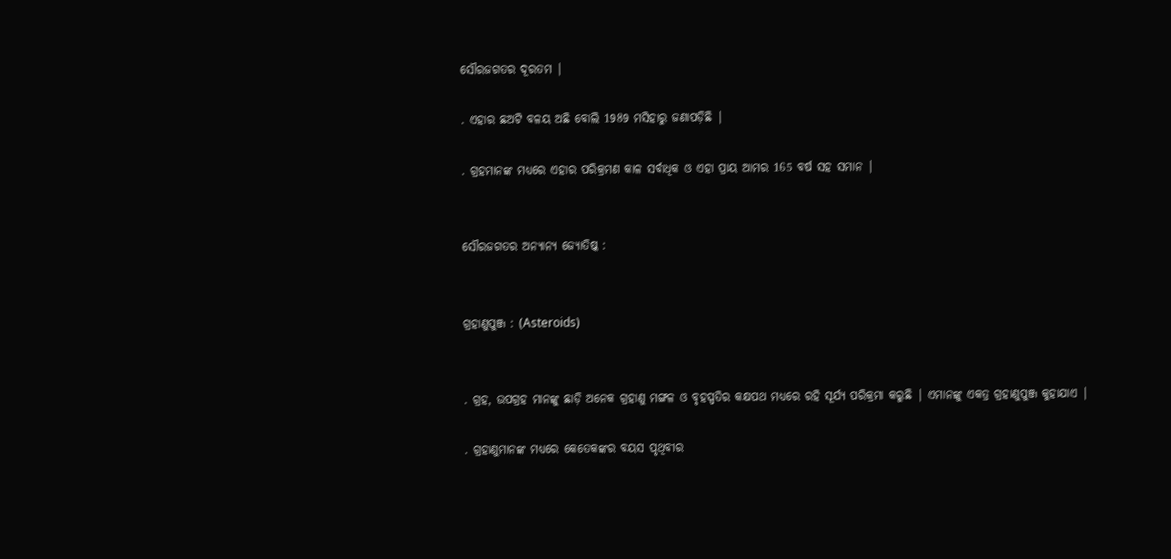ସୌରଜଗତର ଦୂରତମ |

. ଏହାର ଛଅଟି ବଳୟ ଅଛି ବୋଲି 1989 ମସିହାରୁ ଜଣାପଡ଼ିଛି |

. ଗ୍ରହମାନଙ୍କ ମଧ୍ୟରେ ଏହାର ପରିକ୍ରମଣ କାଳ ସର୍ବାଧିକ ଓ ଏହା ପ୍ରାୟ ଆମର 165 ବର୍ଷ ସହ ସମାନ |


ସୌରଜଗତର ଅନ୍ୟାନ୍ୟ ଜ୍ୟୋତିଷ୍କ :


ଗ୍ରହାଣୁପୁଞ୍ଜ : (Asteroids)


. ଗ୍ରହ, ଉପଗ୍ରହ ମାନଙ୍କୁ ଛାଡ଼ି ଅନେକ ଗ୍ରହାଣୁ ମଙ୍ଗଳ ଓ ବୃହସ୍ପତିର କକ୍ଷପଥ ମଧ୍ୟରେ ରହି ସୂର୍ଯ୍ୟ ପରିକ୍ରମା କରୁଛି | ଏମାନଙ୍କୁ ଏକତ୍ର ଗ୍ରହାଣୁପୁଞ୍ଜ କୁହାଯାଏ |

. ଗ୍ରହାଣୁମାନଙ୍କ ମଧ୍ୟରେ କେତେକଙ୍କର ବୟସ ପୃଥିବୀର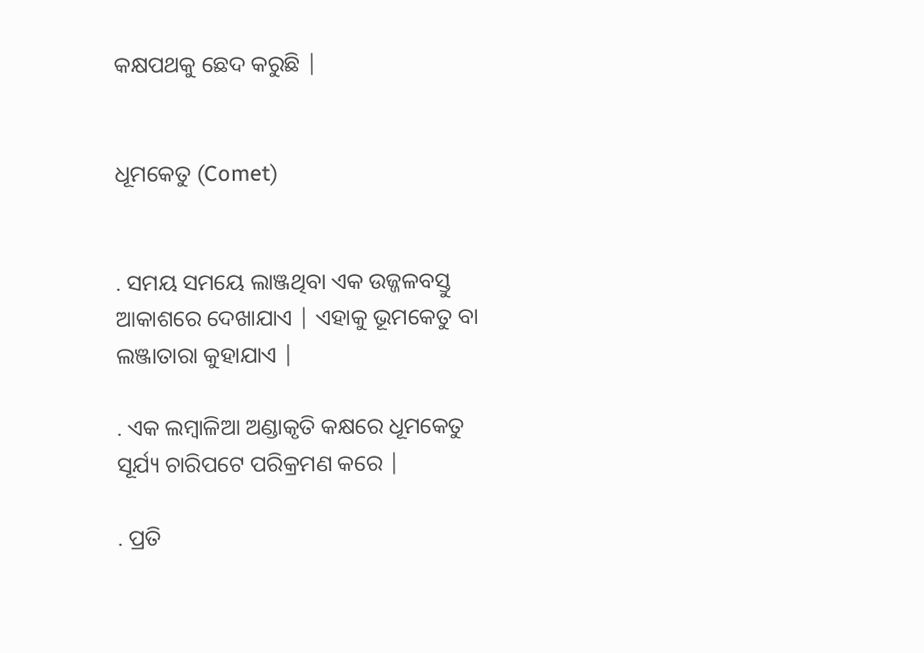କକ୍ଷପଥକୁ ଛେଦ କରୁଛି |


ଧୂମକେତୁ (Comet)


. ସମୟ ସମୟେ ଲାଞ୍ଜଥିବା ଏକ ଉଜ୍ଜଳବସ୍ତୁ ଆକାଶରେ ଦେଖାଯାଏ | ଏହାକୁ ଭୂମକେତୁ ବା ଲଞ୍ଜାତାରା କୁହାଯାଏ |

. ଏକ ଲମ୍ବାଳିଆ ଅଣ୍ଡାକୃତି କକ୍ଷରେ ଧୂମକେତୁ ସୂର୍ଯ୍ୟ ଚାରିପଟେ ପରିକ୍ରମଣ କରେ |

. ପ୍ରତି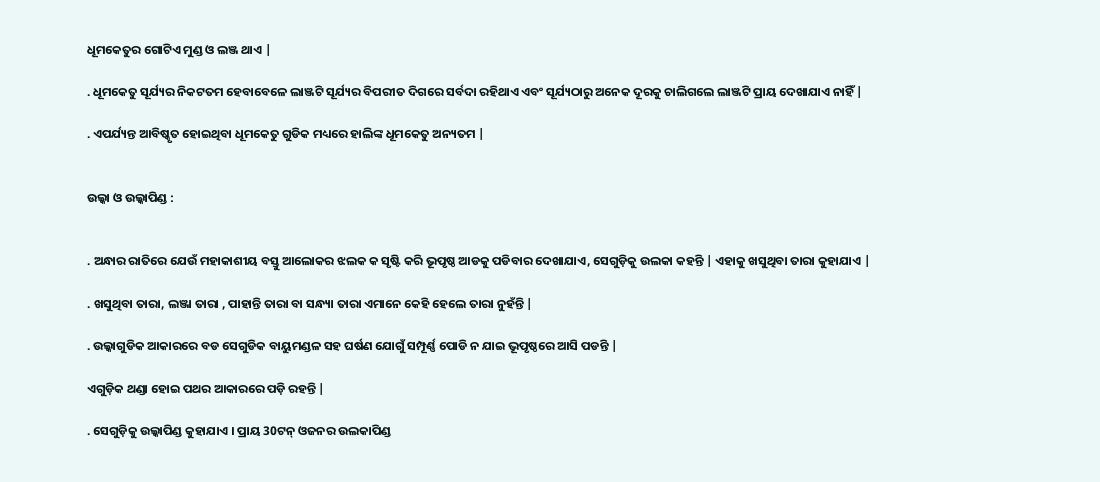ଧୂମକେତୁର ଗୋଟିଏ ମୁଣ୍ଡ ଓ ଲଞ୍ଜ ଥାଏ |

. ଧୂମକେତୁ ସୂର୍ଯ୍ୟର ନିକଟତମ ହେବାବେଳେ ଲାଞ୍ଜଟି ସୂର୍ଯ୍ୟର ବିପରୀତ ଦିଗରେ ସର୍ବଦା ରହିଥାଏ ଏବଂ ସୂର୍ଯ୍ୟଠାରୁ ଅନେକ ଦୂରକୁ ଚାଲିଗଲେ ଲାଞ୍ଜଟି ପ୍ରାୟ ଦେଖାଯାଏ ନାହିଁ |

. ଏପର୍ଯ୍ୟନ୍ତ ଆବିଷ୍କୃତ ହୋଇଥିବା ଧୂମକେତୁ ଗୁଡିକ ମଧ୍ୟରେ ହାଲିଙ୍କ ଧୂମକେତୁ ଅନ୍ୟତମ |


ଉଲ୍କା ଓ ଉଲ୍କାପିଣ୍ଡ :


. ଅନ୍ଧାର ରାତିରେ ଯେଉଁ ମହାକାଶୀୟ ବସ୍ତୁ ଆଲୋକର ଝଲକ କ ସୃଷ୍ଟି କରି ଭୂପୃଷ୍ଠ ଆଡକୁ ପଡିବାର ଦେଖାଯାଏ, ସେଗୁଡ଼ିକୁ ଉଲକା କହନ୍ତି | ଏହାକୁ ଖସୁଥିବା ତାରା କୁହାଯାଏ |

. ଖସୁଥିବା ତାରା, ଲଞ୍ଜା ତାରା , ପାହାନ୍ତି ତାରା ବା ସନ୍ଧ୍ୟା ତାରା ଏମାନେ କେହି ହେଲେ ତାରା ନୁହଁନ୍ତି |

. ଉଲ୍କାଗୁଡିକ ଆକାରରେ ବଡ ସେଗୁଡିକ ବାୟୁମଣ୍ଡଳ ସହ ଘର୍ଷଣ ଯୋଗୁଁ ସମ୍ପୂର୍ଣ୍ଣ ପୋଡି ନ ଯାଇ ଭୂପୃଷ୍ଠରେ ଆସି ପଡନ୍ତି |

ଏଗୁଡ଼ିକ ଥଣ୍ଡା ହୋଇ ପଥର ଆକାରରେ ପଡ଼ି ରହନ୍ତି |

. ସେଗୁଡ଼ିକୁ ଉଲ୍କାପିଣ୍ଡ କୁହାଯାଏ । ପ୍ରାୟ 30ଟନ୍‌ ଓଜନର ଉଲକାପିଣ୍ଡ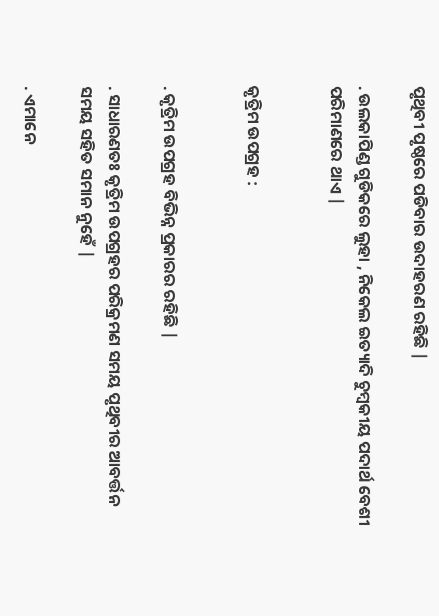ପୃଥିବୀ ପୃଷ୍ଠରେ ପଡିବାର ଉଦାହରଣ ରହିଛି |

. ଉଲକାପିଣ୍ଡ ଗୁଡିକରେ ଲୁହା , ନିକେଲ ଇତ୍ୟାଦି ଚୁମ୍ବକୀୟ ପଦାର୍ଥ ବେଶୀ ପରିମାଣରେ ଥାଏ |


କୃତ୍ରିମ ଉପଗ୍ରହ :


. କୃତ୍ରିମ ଉପଗ୍ରହ ବିଭିନ୍ନ ପ୍ରକାରର ରହିଛି |

. ସାଧାରଣତଃ କୃତ୍ରିମ ଉପଗ୍ରହର ପରିକ୍ରମଣ ସମୟ ପୃଥିବୀର ଆବର୍ତ୍ତନ ସମୟ ସହିତ ସମାନ ନୁହେଁ |

. ଏମାନେ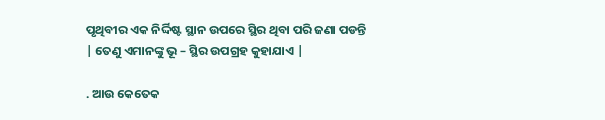ପୃଥିବୀର ଏକ ନିର୍ଦ୍ଦିଷ୍ଟ ସ୍ଥାନ ଉପରେ ସ୍ଥିର ଥିବା ପରି ଜଣା ପଡନ୍ତି | ତେଣୁ ଏମାନଙ୍କୁ ଭୂ – ସ୍ଥିର ଉପଗ୍ରହ କୁହାଯାଏ |

. ଆଉ କେତେକ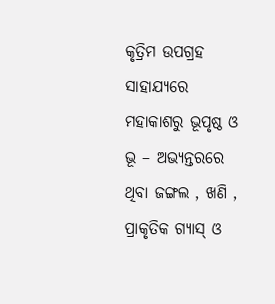କୃତ୍ରିମ ଉପଗ୍ରହ ସାହାଯ୍ୟରେ ମହାକାଶରୁ ଭୂପୃଷ୍ଠ ଓ ଭୂ – ଅଭ୍ୟନ୍ତରରେ ଥିବା ଜଙ୍ଗଲ , ଖଣି , ପ୍ରାକୃତିକ ଗ୍ୟାସ୍ ଓ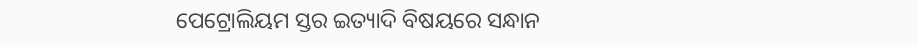ପେଟ୍ରୋଲିୟମ ସ୍ତର ଇତ୍ୟାଦି ବିଷୟରେ ସନ୍ଧାନ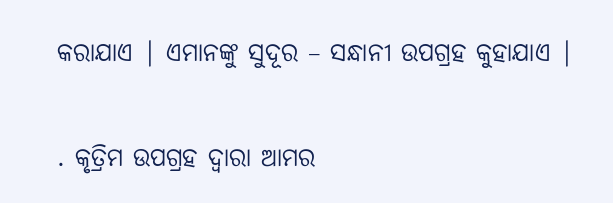କରାଯାଏ | ଏମାନଙ୍କୁ ସୁଦୂର – ସନ୍ଧାନୀ ଉପଗ୍ରହ କୁହାଯାଏ |

. କୃତ୍ରିମ ଉପଗ୍ରହ ଦ୍ଵାରା ଆମର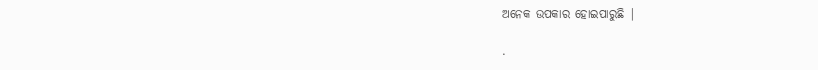ଅନେକ ଉପକାର ହୋଇପାରୁଛି |

.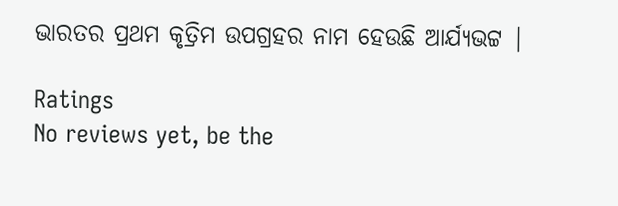ଭାରତର ପ୍ରଥମ କୃତ୍ରିମ ଉପଗ୍ରହର ନାମ ହେଉଛି ଆର୍ଯ୍ୟଭଟ୍ଟ |

Ratings
No reviews yet, be the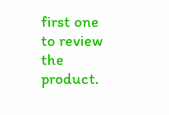first one to review the product.